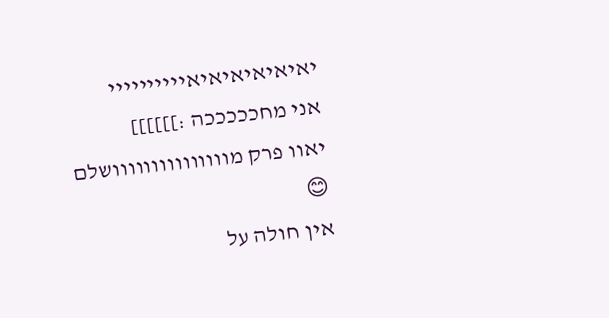יאיאיאיאיאיאיייייייייי
אני מחכככככה :]]]]]]
יאוו פרק מווווווווווווווושלם 😊
אין חולה על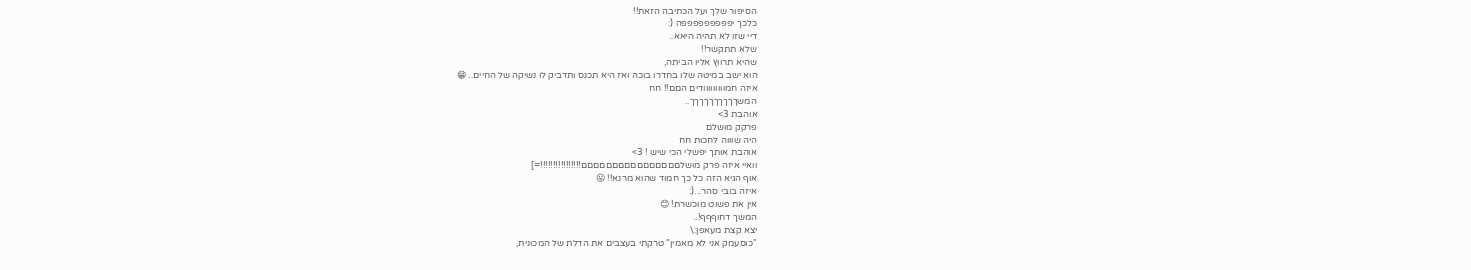הסיפור שלך ועל הכתיבה הזאת!!
כלכך יפפפפפפפפפה (:
דיי שזו לא תהיה היאא..
שלא תתקשר!!
שהיא תרווץ אליו הביתה,
הוא ישב במיטה שלו בחדרו בוכה ואז היא תכנס ותדביק לו נשיקה של החיים.. 😁
איזה חמווווווווודים הםם!! חח
המשךךךךךךךךךך..
אוהבת 3>
פרקק מושלם
היה שוווה לחכות חח
אוהבת אותך יפשלי הכי שיש ! 3>
וואיי איזה פרק מושלםםםםםםםםםםםםםםםם!!!!!!!!!!!!!!!!=]
אוף הגיא הזה כל כך חמוד שהוא מרנא!! 😛
איזה בובי סהר...(:
אין את פשוט מוכשרת! 😊
המשך דחוףףף!..
יצא קצת מעאפן:\
"כוסעמק אני לא מאמין" טרקתי בעצבים את הדלת של המכונית,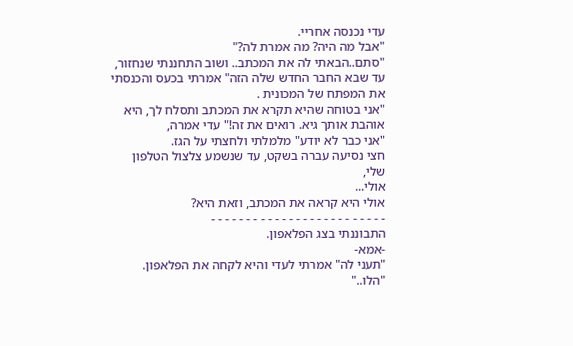עדי נכנסה אחריי.
"אבל מה היה? מה אמרת לה?"
"סתם..הבאתי לה את המכתב.. ושוב התחננתי שנחזור, עד שבא החבר החדש שלה הזה" אמרתי בכעס והכנסתי את המפתח של המכונית .
"אני בטוחה שהיא תקרא את המכתב ותסלח לך, היא אוהבת אותך גיא. רואים את זה!" עדי אמרה,
"אני כבר לא יודע" מלמלתי ולחצתי על הגז.
חצי נסיעה עברה בשקט, עד שנשמע צלצול הטלפון שלי,
אולי...
אולי היא קראה את המכתב, וזאת היא?
- - - - - - - - - - - - - - - - - - - - - - - - -
התבוננתי בצג הפלאפון.
-אמא-
"תעני לה" אמרתי לעדי והיא לקחה את הפלאפון.
"הלו.."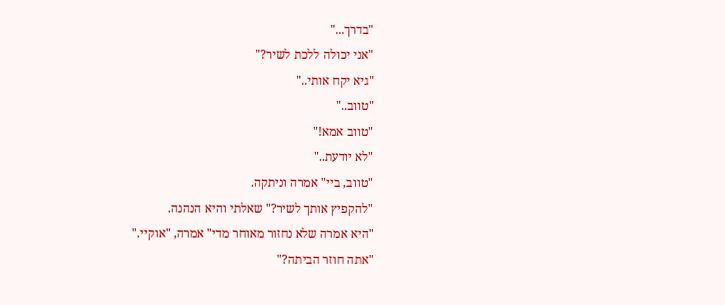"בדרך..."
"אני יכולה ללכת לשיר?"
"גיא יקח אותי.."
"טווב.."
"טווב אמא!"
"לא יודעת.."
"טווב, ביי" אמרה וניתקה.
"להקפיץ אותך לשיר?" שאלתי והיא הנהנה.
"היא אמרה שלא נחזור מאוחר מדי" אמרה, "אוקיי."
"אתה חוזר הביתה?"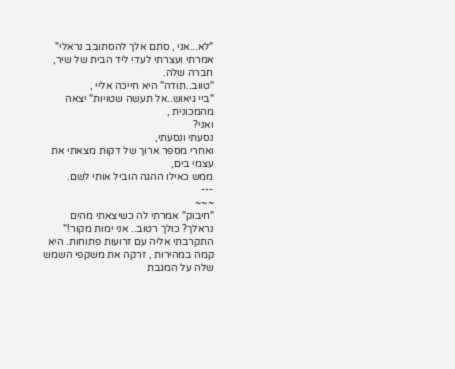"לא...אני , סתם אלך להסתובב נראלי" אמרתי ועצרתי לעדי ליד הבית של שיר, חברה שלה.
"טווב..תודה" היא חייכה אליי ,
"ביי גיאוש..אל תעשה שטויות" יצאה מהמכונית ,
ואני?
נסעתי ונסעתי,
ואחרי מספר ארוך של דקות מצאתי את עצמי בים,
ממש כאילו ההגה הוביל אותי לשם.
---
~~~
"חיבוק" אמרתי לה כשיצאתי מהים
נראלך? כולך רטוב.. אני ימות מקור!"
התקרבתי אליה עם זרועות פתוחות. היא קמה במהירות , זרקה את משקפי השמש שלה על המגבת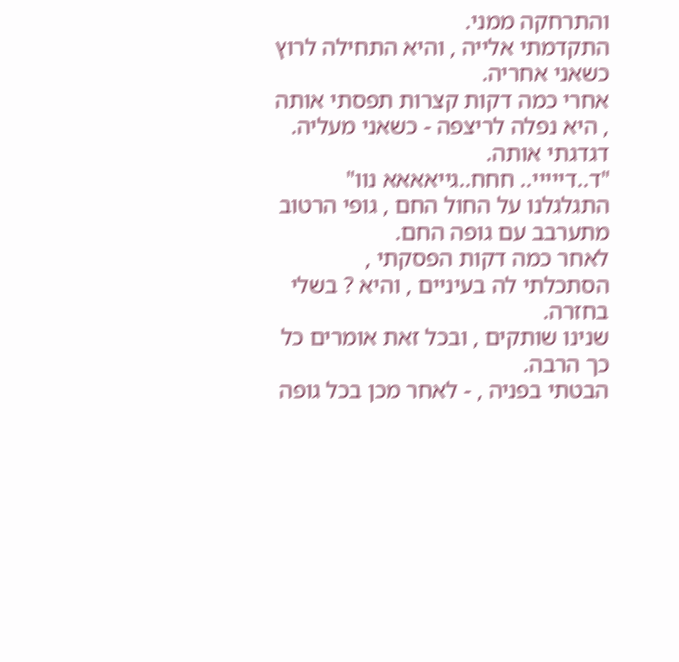והתרחקה ממני.
התקדמתי אלייה , והיא התחילה לרוץ כשאני אחריה.
אחרי כמה דקות קצרות תפסתי אותה , היא נפלה לריצפה - כשאני מעליה.
דגדגתי אותה.
"ד..דייייי.. חחח..גייאאאא נוו" התגלגלנו על החול החם , גופי הרטוב מתערבב עם גופה החם.
לאחר כמה דקות הפסקתי , הסתכלתי לה בעיניים , והיא ? בשלי בחזרה.
שנינו שותקים , ובכל זאת אומרים כל כך הרבה.
הבטתי בפניה , - לאחר מכן בכל גופה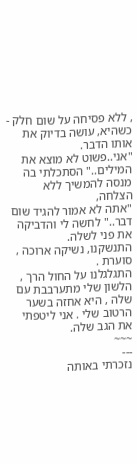, ללא פסיחה על שום חלק - כשהיא, עושה בדיוק את אותו הדבר.
"אני..פשוט לא מוצא את המילים.." הסתכלתי בה מנסה להמשיך ללא הצלחה,
"אתה לא אמור להגיד שום דבר.." לחשה לי והדביקה את פני לשלה.
התנשקנו, נשיקה ארוכה , סוערת .
התגלגלנו על החול הרך , הלשון שלי מתערבבת עם שלה , היא אחזה בשער הרטוב שלי . אני ליטפתי את הגב שלה.
~~~
---
נזכרתי באותה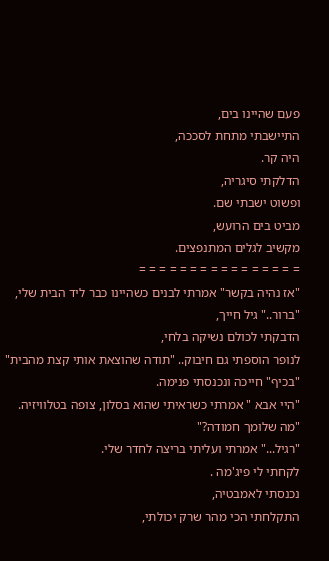פעם שהיינו בים,
התיישבתי מתחת לסככה,
היה קר.
הדלקתי סיגריה,
ופשוט ישבתי שם.
מביט בים הרועש,
מקשיב לגלים המתנפצים.
= = = = = = = = = = = = = = = =
"אז נהיה בקשר" אמרתי לבנים כשהיינו כבר ליד הבית שלי,
"ברור.." גיל חייך,
הדבקתי לכולם נשיקה בלחי,
לנופר הוספתי גם חיבוק.. "תודה שהוצאת אותי קצת מהבית"
"בכיף" חייכה ונכנסתי פנימה.
"היי אבא " אמרתי כשראיתי שהוא בסלון, צופה בטלוויזיה.
"מה שלומך חמודה?"
"רגיל..." אמרתי ועליתי בריצה לחדר שלי.
לקחתי לי פיג'מה .
נכנסתי לאמבטיה,
התקלחתי הכי מהר שרק יכולתי,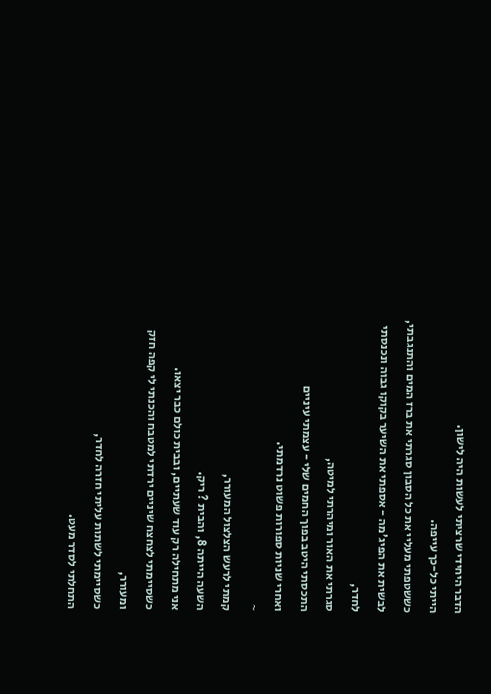הדבר היחידי שרציתי לעשות היה לישון.
הייתי כל-כך עייפה.
כששטפתי מעליי את כל הסבון סגרתי את ברז המים והתנגבתי,
לבשית את הפיג'מה - אספתי את השיער בקוקו גבוה ונכנסתי לחדר,
סגרתי את האור ומיהרתי למיטה,
התכסתי היטב בפוך החמים שלי - עצמתי עיניים
ואחרי שניות ספורות פשוט נרדמתי.
~
קמתי לרעש הצלצול המעורר,
השעה הייתה 8, והבית ? ריק.
אני מתחילה רק עוד שעתיים, ובבית כולם כבר יצאו.
כשסיימתי לצחצח שיניים ירדתי למטבח והכנתי לי קפה חזק ומעורר,
כשסיימתי לשתות עליתי חזרה לחדר,
התחלתי לסדר מעט.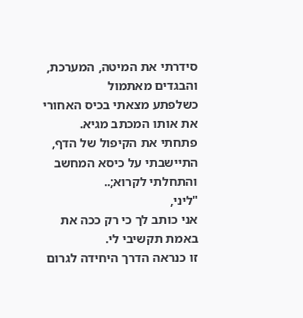סידרתי את המיטה, המערכת, והבגדים מאתמול
כשלפתע מצאתי בכיס האחורי את אותו המכתב מגיא.
פתחתי את הקיפול של הדף, התיישבתי על כיסא המחשב והתחלתי לקרוא;..
"ליני,
אני כותב לך כי רק ככה את באמת תקשיבי לי.
זו כנראה הדרך היחידה לגרום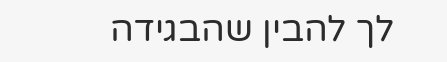לך להבין שהבגידה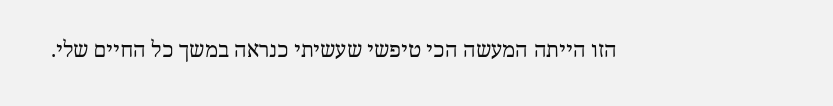הזו הייתה המעשה הכי טיפשי שעשיתי כנראה במשך כל החיים שלי.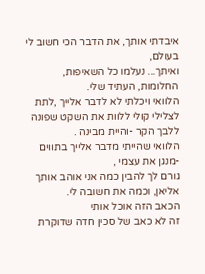איבדתי אותך, את הדבר הכי חשוב לי בעולם,
ואיתך... נעלמו כל השאיפות, החלומות, העתיד שלי.
הלוואי ויכלתי לא לדבר אלייך ,לתת לצלילי קולי ללוות את השקט שפונה ללבך הקר -והיית מבינה .
הלוואי שהייתי מדבר אלייך בתווים -מנגן את עצמי ,
גורם לך להבין כמה אני אוהב אותך אליאן, וכמה את חשובה לי.
הכאב הזה אוכל אותי
זה לא כאב של סכין חדה שדוקרת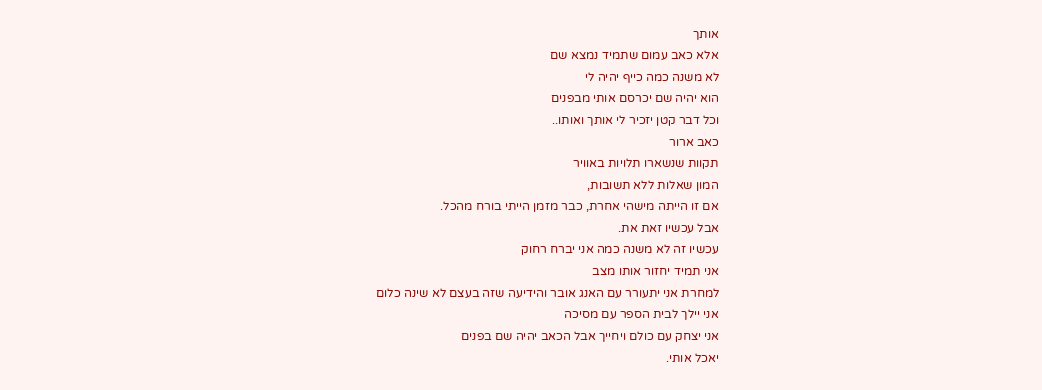אותך
אלא כאב עמום שתמיד נמצא שם
לא משנה כמה כייף יהיה לי
הוא יהיה שם יכרסם אותי מבפנים
וכל דבר קטן יזכיר לי אותך ואותו..
כאב ארור
תקוות שנשארו תלויות באוויר
המון שאלות ללא תשובות,
אם זו הייתה מישהי אחרת, כבר מזמן הייתי בורח מהכל.
אבל עכשיו זאת את.
עכשיו זה לא משנה כמה אני יברח רחוק
אני תמיד יחזור אותו מצב
למחרת אני יתעורר עם האנג אובר והידיעה שזה בעצם לא שינה כלום
אני יילך לבית הספר עם מסיכה
אני יצחק עם כולם ויחייך אבל הכאב יהיה שם בפנים
יאכל אותי.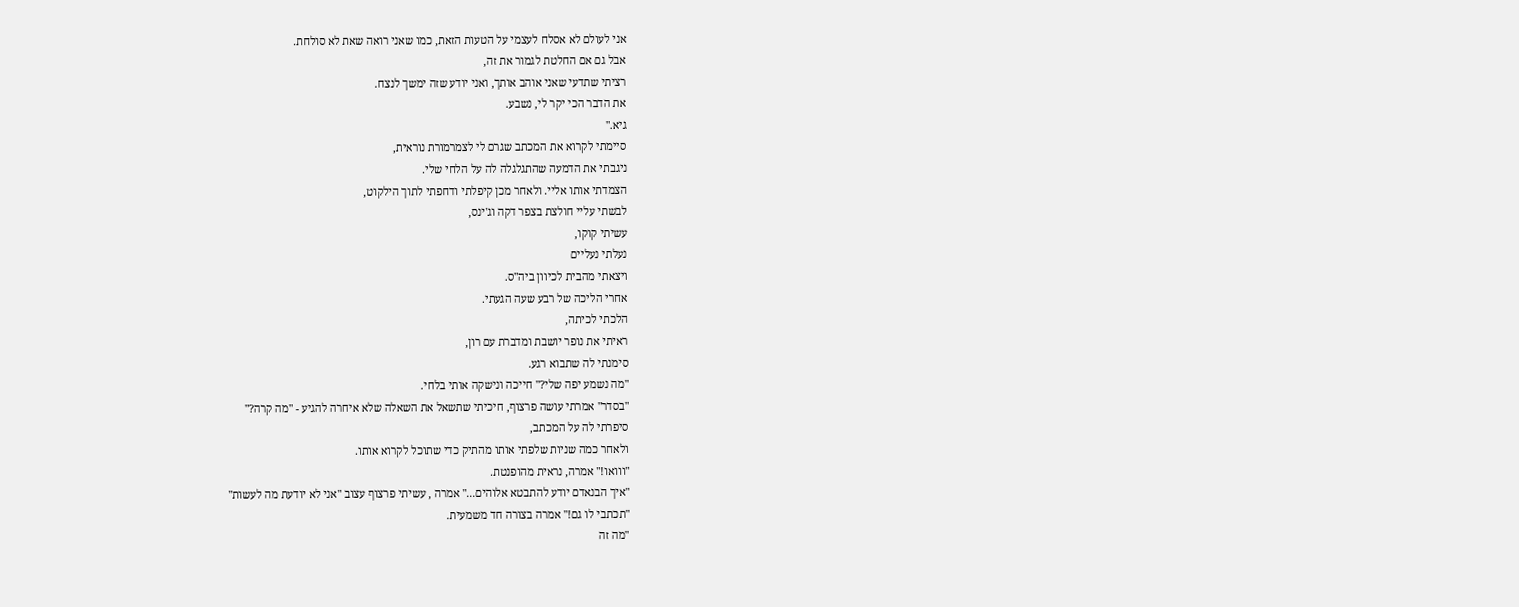אני לעולם לא אסלח לעצמי על הטעות הזאת, כמו שאני רואה שאת לא סולחת.
אבל גם אם החלטת לגמור את זה,
רציתי שתדעי שאני אוהב אותך, ואני יודע שזה ימשך לנצח.
את הדבר הכי יקר לי, נשבע.
גיא."
סיימתי לקרוא את המכתב שגרם לי לצמרמורת נוראית,
ניגבתי את הדמעה שהתגלגלה לה על הלחי שלי.
הצמדתי אותו אליי. ולאחר מכן קיפלתי ודחפתי לתוך הילקוט,
לבשתי עליי חולצת בצפר דקה וג'ינס,
עשיתי קוקו,
נעלתי נעליים
ויצאתי מהבית לכיוון ביה"ס.
אחרי הליכה של רבע שעה הגעתי.
הלכתי לכיתה,
ראיתי את נופר יושבת ומדברת עם רון,
סימנתי לה שתבוא רגע.
"מה נשמע יפה שלי?" חייכה ונישקה אותי בלחי.
"בסדר" אמרתי עושה פרצוף, חיכיתי שתשאל את השאלה שלא איחרה להגיע - "מה קרה?"
סיפרתי לה על המכתב,
ולאחר כמה שניות שלפתי אותו מהתיק כדי שתוכל לקרוא אותו.
"ווואו!" אמרה, נראית מהופנטת.
"איך הבנאדם יודע להתבטא אלוהים..." אמרה , עשיתי פרצוף עצוב "אני לא יודעת מה לעשות"
"תכתבי לו גם!" אמרה בצורה חד משמעית.
"מה זה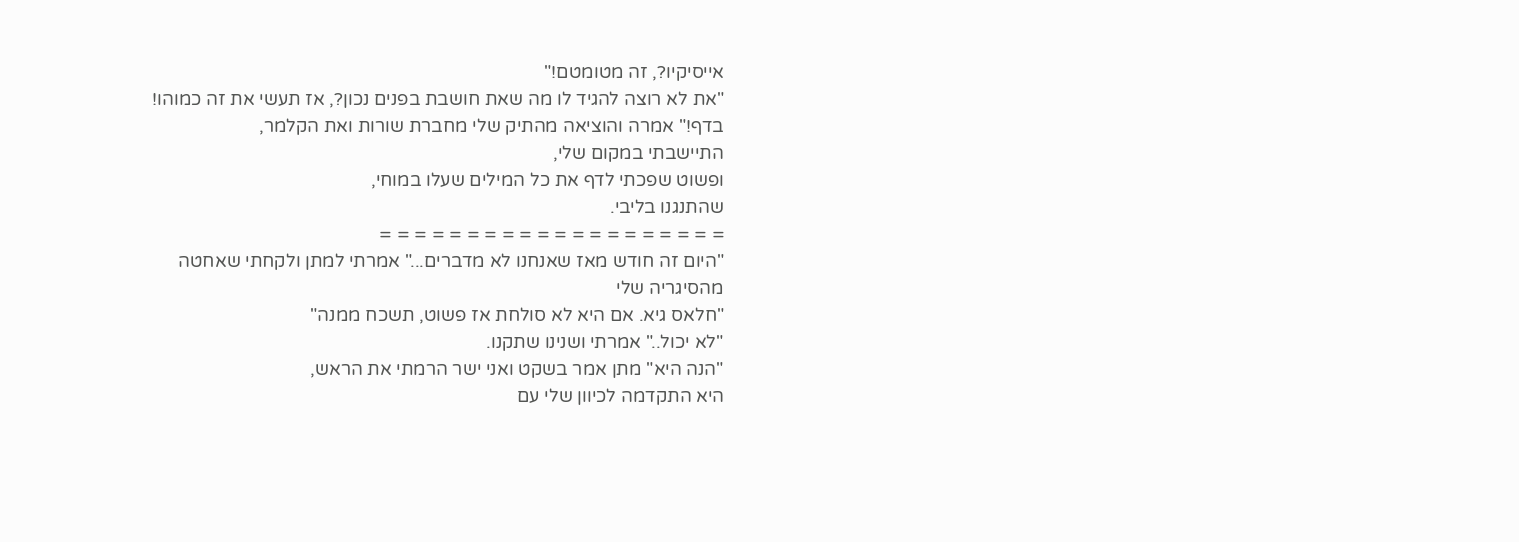אייסיקיו?, זה מטומטם!"
"את לא רוצה להגיד לו מה שאת חושבת בפנים נכון?, אז תעשי את זה כמוהו! בדף!" אמרה והוציאה מהתיק שלי מחברת שורות ואת הקלמר,
התיישבתי במקום שלי,
ופשוט שפכתי לדף את כל המילים שעלו במוחי,
שהתנגנו בליבי.
= = = = = = = = = = = = = = = = = = = =
"היום זה חודש מאז שאנחנו לא מדברים..." אמרתי למתן ולקחתי שאחטה מהסיגריה שלי
"חלאס גיא. אם היא לא סולחת אז פשוט, תשכח ממנה"
"לא יכול.." אמרתי ושנינו שתקנו.
"הנה היא" מתן אמר בשקט ואני ישר הרמתי את הראש,
היא התקדמה לכיוון שלי עם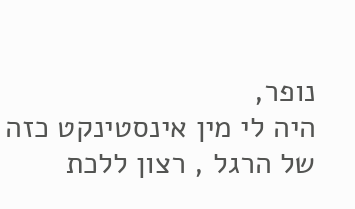נופר,
היה לי מין אינסטינקט כזה של הרגל , רצון ללכת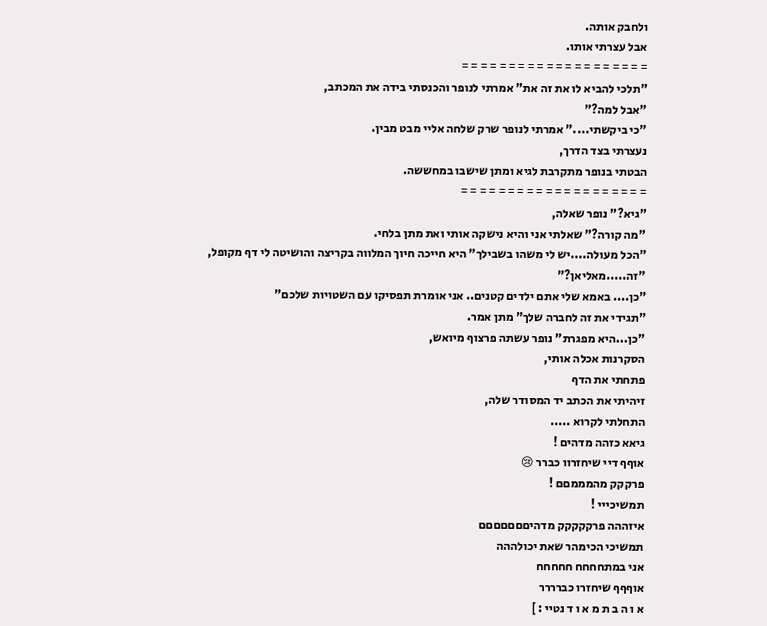ולחבק אותה.
אבל עצרתי אותו.
= = = = = = = = = = = = = = = = = = = =
"תלכי להביא לו את זה את" אמרתי לנופר והכנסתי בידה את המכתב,
"אבל למה?"
"כי ביקשתי...." אמרתי לנופר שרק שלחה אליי מבט מבין.
נעצרתי בצד הדרך,
הבטתי בנופר מתקרבת לגיא ומתן שישבו במחששה.
= = = = = = = = = = = = = = = = = = = =
"גיא?" נופר שאלה,
"מה קורה?" שאלתי אני והיא נישקה אותי ואת מתן בלחי.
"הכל מעולה....יש לי משהו בשבילך" היא חייכה חיוך המלווה בקריצה והושיטה לי דף מקופל,
"זה.....מאליאן?"
"כן.... באמא שלי אתם ילדים קטנים.. אני אומרת תפסיקו עם השטויות שלכם"
"תגידי את זה לחברה שלך" מתן אמר.
"כן...היא מפגרת" נופר עשתה פרצוף מיואש,
הסקרנות אכלה אותי,
פתחתי את הדף
זיהיתי את הכתב יד המסודר שלה,
התחלתי לקרוא .....
גיאא כזהה מדהים !
אוףף דיי שיחזרוו כברר 😢
פרקקק מהמממםם !
תמשיכייי !
איזההה פרקקקקק מדהיםםםםםםם
תמשיכי הכימהר שאת יכולההה
אני במתחחחח חחחחח
אוףףף שיחזרו כברררר
א ו ה ב ת מ א ו ד נטיי : ]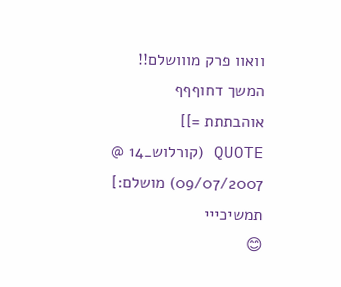וואוו פרק מווושלם!!
המשך דחוףףף
אוהבתתת =]]
QUOTE (קורלוש_14 @ 09/07/2007) מושלם:]
תמשיכייי
😊